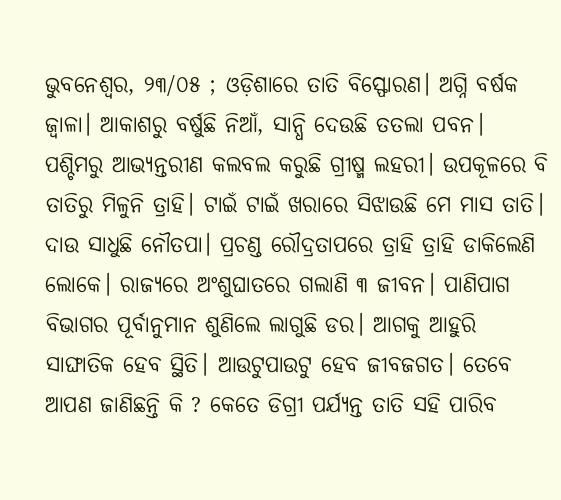ଭୁବନେଶ୍ଵର, ୨୩/୦୫ ; ଓଡ଼ିଶାରେ ତାତି ବିସ୍ଫୋରଣ। ଅଗ୍ନି ବର୍ଷକ ଜ୍ଵାଳା। ଆକାଶରୁ ବର୍ଷୁଛି ନିଆଁ, ସାନ୍ଧି ଦେଉଛି ତତଲା ପବନ। ପଶ୍ଚିମରୁ ଆଭ୍ୟନ୍ତରୀଣ କଲବଲ କରୁଛି ଗ୍ରୀଷ୍ମ ଲହରୀ। ଉପକୂଳରେ ବି ତାତିରୁ ମିଳୁନି ତ୍ରାହି। ଟାଇଁ ଟାଇଁ ଖରାରେ ସିଝାଉଛି ମେ ମାସ ତାତି। ଦାଉ ସାଧୁଛି ନୌତପା। ପ୍ରଚଣ୍ଡ ରୌଦ୍ରତାପରେ ତ୍ରାହି ତ୍ରାହି ଡାକିଲେଣି ଲୋକେ। ରାଜ୍ୟରେ ଅଂଶୁଘାତରେ ଗଲାଣି ୩ ଜୀବନ। ପାଣିପାଗ ବିଭାଗର ପୂର୍ବାନୁମାନ ଶୁଣିଲେ ଲାଗୁଛି ଡର। ଆଗକୁ ଆହୁରି ସାଙ୍ଘାତିକ ହେବ ସ୍ଥିତି। ଆଉଟୁପାଉଟୁ ହେବ ଜୀବଜଗତ। ତେବେ ଆପଣ ଜାଣିଛନ୍ତି କି ? କେତେ ଡିଗ୍ରୀ ପର୍ଯ୍ୟନ୍ତ ତାତି ସହି ପାରିବ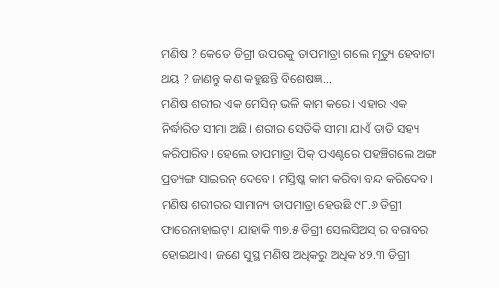ମଣିଷ ? କେତେ ଡିଗ୍ରୀ ଉପରକୁ ତାପମାତ୍ରା ଗଲେ ମୃତ୍ୟୁ ହେବାଟା ଥୟ ? ଜାଣନ୍ତୁ କଣ କହୁଛନ୍ତି ବିଶେଷଜ୍ଞ...
ମଣିଷ ଶରୀର ଏକ ମେସିନ୍ ଭଳି କାମ କରେ। ଏହାର ଏକ ନିର୍ଦ୍ଧାରିତ ସୀମା ଅଛି। ଶରୀର ସେତିକି ସୀମା ଯାଏଁ ତାତି ସହ୍ୟ କରିପାରିବ। ହେଲେ ତାପମାତ୍ରା ପିକ୍ ପଏଣ୍ଟରେ ପହଞ୍ଚିଗଲେ ଅଙ୍ଗ ପ୍ରତ୍ୟଙ୍ଗ ସାଇରନ୍ ଦେବେ। ମସ୍ତିଷ୍କ କାମ କରିବା ବନ୍ଦ କରିଦେବ। ମଣିଷ ଶରୀରର ସାମାନ୍ୟ ତାପମାତ୍ରା ହେଉଛି ୯୮.୬ ଡିଗ୍ରୀ ଫାରେନାହାଇଟ୍। ଯାହାକି ୩୭.୫ ଡିଗ୍ରୀ ସେଲସିଅସ୍ ର ବରାବର ହୋଇଥାଏ। ଜଣେ ସୁସ୍ଥ ମଣିଷ ଅଧିକରୁ ଅଧିକ ୪୨.୩ ଡିଗ୍ରୀ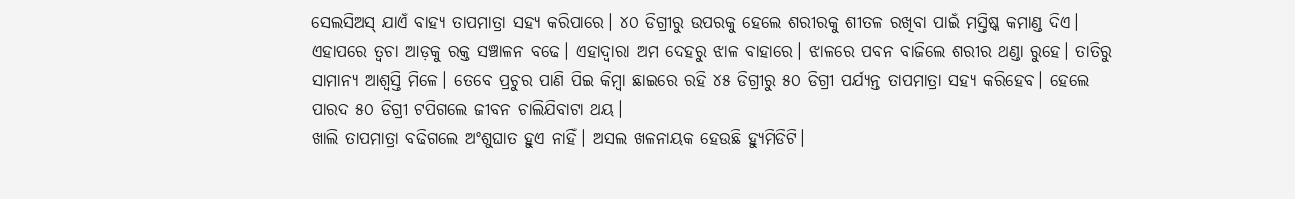ସେଲସିଅସ୍ ଯାଏଁ ବାହ୍ୟ ତାପମାତ୍ରା ସହ୍ୟ କରିପାରେ। ୪୦ ଡିଗ୍ରୀରୁ ଉପରକୁ ହେଲେ ଶରୀରକୁ ଶୀତଳ ରଖିବା ପାଇଁ ମସ୍ତିଷ୍କ କମାଣ୍ଡ ଦିଏ। ଏହାପରେ ତ୍ଵଚା ଆଡ଼କୁ ରକ୍ତ ସଞ୍ଚାଳନ ବଢେ। ଏହାଦ୍ଵାରା ଅମ ଦେହରୁ ଝାଳ ବାହାରେ। ଝାଳରେ ପବନ ବାଜିଲେ ଶରୀର ଥଣ୍ଡା ରୁହେ। ତାତିରୁ ସାମାନ୍ୟ ଆଶ୍ଵସ୍ତି ମିଳେ। ତେବେ ପ୍ରଚୁର ପାଣି ପିଇ କିମ୍ଵା ଛାଇରେ ରହି ୪୫ ଡିଗ୍ରୀରୁ ୫୦ ଡିଗ୍ରୀ ପର୍ଯ୍ୟନ୍ତ ତାପମାତ୍ରା ସହ୍ୟ କରିହେବ। ହେଲେ ପାରଦ ୫୦ ଡିଗ୍ରୀ ଟପିଗଲେ ଜୀବନ ଚାଲିଯିବାଟା ଥୟ।
ଖାଲି ତାପମାତ୍ରା ବଢିଗଲେ ଅଂଶୁଘାତ ହୁଏ ନାହିଁ। ଅସଲ ଖଳନାୟକ ହେଉଛି ହ୍ୟୁମିଡିଟି।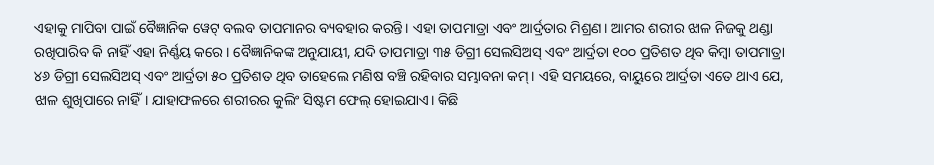ଏହାକୁ ମାପିବା ପାଇଁ ବୈଜ୍ଞାନିକ ୱେଟ୍ ବଲବ ତାପମାନର ବ୍ୟବହାର କରନ୍ତି। ଏହା ତାପମାତ୍ରା ଏବଂ ଆର୍ଦ୍ରତାର ମିଶ୍ରଣ। ଆମର ଶରୀର ଝାଳ ନିଜକୁ ଥଣ୍ଡା ରଖିପାରିବ କି ନାହିଁ ଏହା ନିର୍ଣ୍ଣୟ କରେ। ବୈଜ୍ଞାନିକଙ୍କ ଅନୁଯାୟୀ, ଯଦି ତାପମାତ୍ରା ୩୫ ଡିଗ୍ରୀ ସେଲସିଅସ୍ ଏବଂ ଆର୍ଦ୍ରତା ୧୦୦ ପ୍ରତିଶତ ଥିବ କିମ୍ବା ତାପମାତ୍ରା ୪୬ ଡିଗ୍ରୀ ସେଲସିଅସ୍ ଏବଂ ଆର୍ଦ୍ରତା ୫୦ ପ୍ରତିଶତ ଥିବ ତାହେଲେ ମଣିଷ ବଞ୍ଚି ରହିବାର ସମ୍ଭାବନା କମ୍। ଏହି ସମୟରେ, ବାୟୁରେ ଆର୍ଦ୍ରତା ଏତେ ଥାଏ ଯେ, ଝାଳ ଶୁଖିପାରେ ନାହିଁ। ଯାହାଫଳରେ ଶରୀରର କୁଲିଂ ସିଷ୍ଟମ ଫେଲ୍ ହୋଇଯାଏ। କିଛି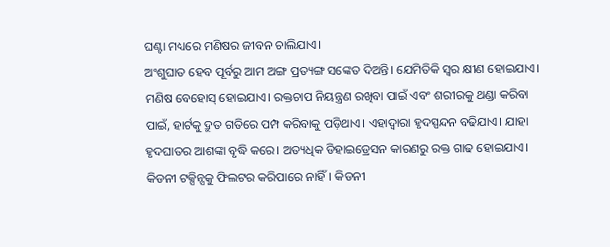ଘଣ୍ଟା ମଧ୍ୟରେ ମଣିଷର ଜୀବନ ଚାଲିଯାଏ।
ଅଂଶୁଘାତ ହେବ ପୂର୍ବରୁ ଆମ ଅଙ୍ଗ ପ୍ରତ୍ୟଙ୍ଗ ସଙ୍କେତ ଦିଅନ୍ତି। ଯେମିତିକି ସ୍ଵର କ୍ଷୀଣ ହୋଇଯାଏ। ମଣିଷ ବେହୋସ୍ ହୋଇଯାଏ। ରକ୍ତଚାପ ନିୟନ୍ତ୍ରଣ ରଖିବା ପାଇଁ ଏବଂ ଶରୀରକୁ ଥଣ୍ଡା କରିବା ପାଇଁ, ହାର୍ଟକୁ ଦ୍ରୁତ ଗତିରେ ପମ୍ପ କରିବାକୁ ପଡ଼ିଥାଏ। ଏହାଦ୍ଵାରା ହୃଦସ୍ପନ୍ଦନ ବଢିଯାଏ। ଯାହା ହୃଦଘାତର ଆଶଙ୍କା ବୃଦ୍ଧି କରେ। ଅତ୍ୟଧିକ ଡିହାଇଡ୍ରେସନ କାରଣରୁ ରକ୍ତ ଗାଢ ହୋଇଯାଏ। କିଡନୀ ଟକ୍ସିନ୍ସକୁ ଫିଲଟର କରିପାରେ ନାହିଁ। କିଡନୀ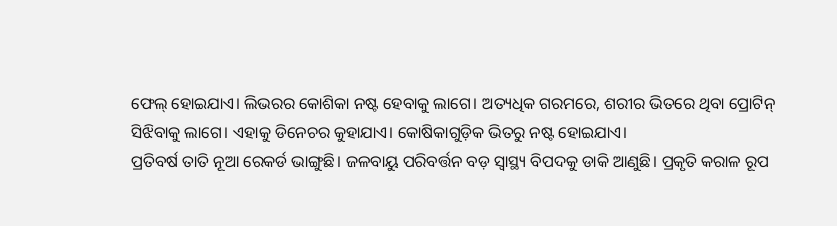ଫେଲ୍ ହୋଇଯାଏ। ଲିଭରର କୋଶିକା ନଷ୍ଟ ହେବାକୁ ଲାଗେ। ଅତ୍ୟଧିକ ଗରମରେ, ଶରୀର ଭିତରେ ଥିବା ପ୍ରୋଟିନ୍ ସିଝିବାକୁ ଲାଗେ। ଏହାକୁ ଡିନେଚର କୁହାଯାଏ। କୋଷିକାଗୁଡ଼ିକ ଭିତରୁ ନଷ୍ଟ ହୋଇଯାଏ।
ପ୍ରତିବର୍ଷ ତାତି ନୂଆ ରେକର୍ଡ ଭାଙ୍ଗୁଛି। ଜଳବାୟୁ ପରିବର୍ତ୍ତନ ବଡ଼ ସ୍ଵାସ୍ଥ୍ୟ ବିପଦକୁ ଡାକି ଆଣୁଛି। ପ୍ରକୃତି କରାଳ ରୂପ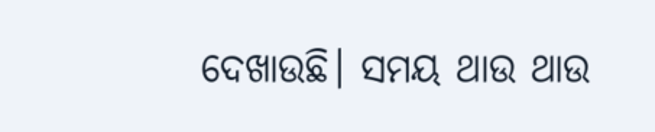ଦେଖାଉଛି। ସମୟ ଥାଉ ଥାଉ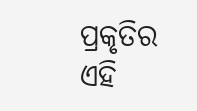ପ୍ରକୃତିର ଏହି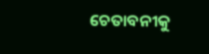ଚେତାବନୀକୁ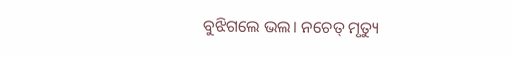ବୁଝିଗଲେ ଭଲ। ନଚେତ୍ ମୃତ୍ୟୁ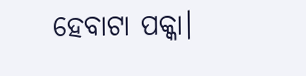ହେବାଟା ପକ୍କା।